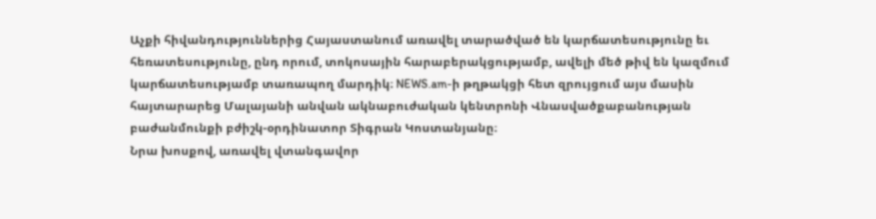Աչքի հիվանդություններից Հայաստանում առավել տարածված են կարճատեսությունը եւ հեռատեսությունը, ընդ որում, տոկոսային հարաբերակցությամբ, ավելի մեծ թիվ են կազմում կարճատեսությամբ տառապող մարդիկ։ NEWS.am-ի թղթակցի հետ զրույցում այս մասին հայտարարեց Մալայանի անվան ակնաբուժական կենտրոնի Վնասվածքաբանության բաժանմունքի բժիշկ-օրդինատոր Տիգրան Կոստանյանը։
Նրա խոսքով, առավել վտանգավոր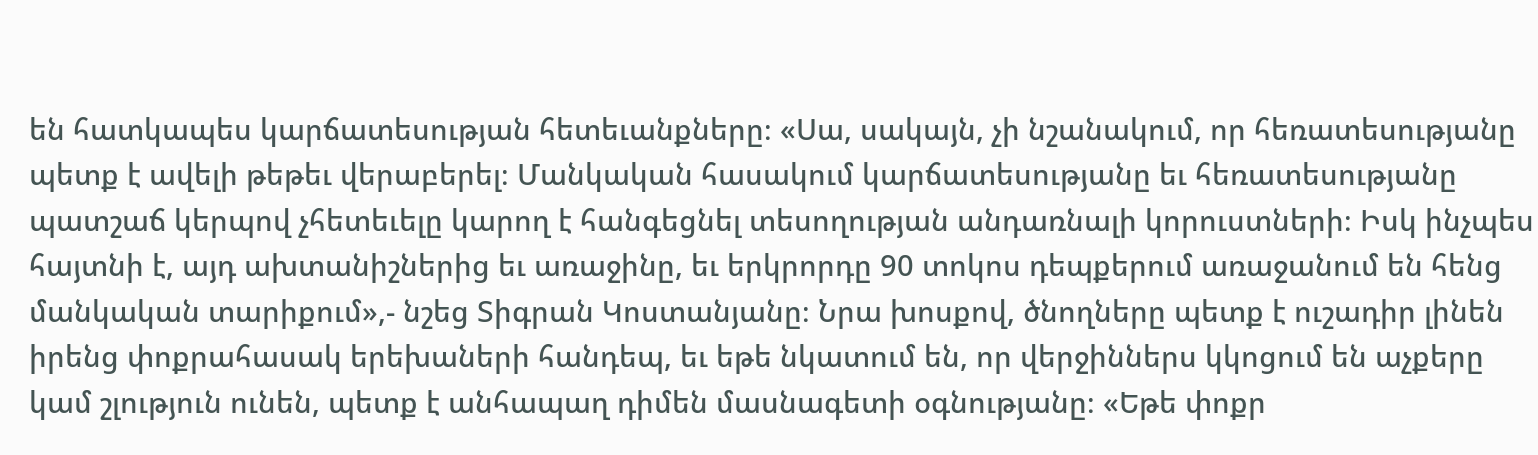են հատկապես կարճատեսության հետեւանքները։ «Սա, սակայն, չի նշանակում, որ հեռատեսությանը պետք է ավելի թեթեւ վերաբերել։ Մանկական հասակում կարճատեսությանը եւ հեռատեսությանը պատշաճ կերպով չհետեւելը կարող է հանգեցնել տեսողության անդառնալի կորուստների։ Իսկ ինչպես հայտնի է, այդ ախտանիշներից եւ առաջինը, եւ երկրորդը 90 տոկոս դեպքերում առաջանում են հենց մանկական տարիքում»,- նշեց Տիգրան Կոստանյանը։ Նրա խոսքով, ծնողները պետք է ուշադիր լինեն իրենց փոքրահասակ երեխաների հանդեպ, եւ եթե նկատում են, որ վերջիններս կկոցում են աչքերը կամ շլություն ունեն, պետք է անհապաղ դիմեն մասնագետի օգնությանը։ «Եթե փոքր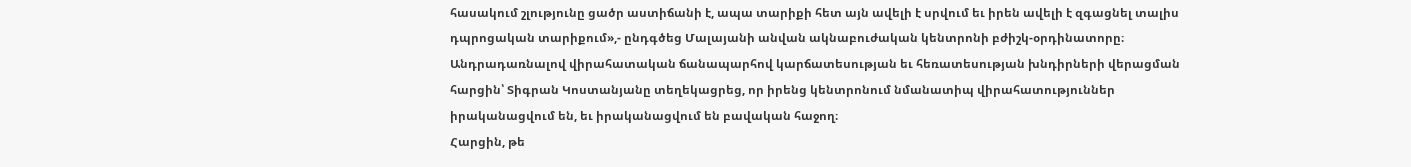հասակում շլությունը ցածր աստիճանի է, ապա տարիքի հետ այն ավելի է սրվում եւ իրեն ավելի է զգացնել տալիս դպրոցական տարիքում»,- ընդգծեց Մալայանի անվան ակնաբուժական կենտրոնի բժիշկ-օրդինատորը։
Անդրադառնալով վիրահատական ճանապարհով կարճատեսության եւ հեռատեսության խնդիրների վերացման հարցին՝ Տիգրան Կոստանյանը տեղեկացրեց, որ իրենց կենտրոնում նմանատիպ վիրահատություններ իրականացվում են, եւ իրականացվում են բավական հաջող։
Հարցին, թե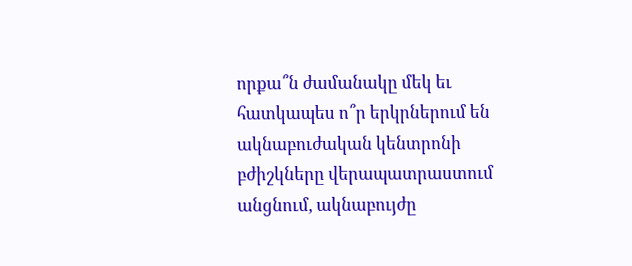որքա՞ն ժամանակը մեկ եւ հատկապես ո՞ր երկրներում են ակնաբուժական կենտրոնի բժիշկները վերապատրաստում անցնում, ակնաբույժը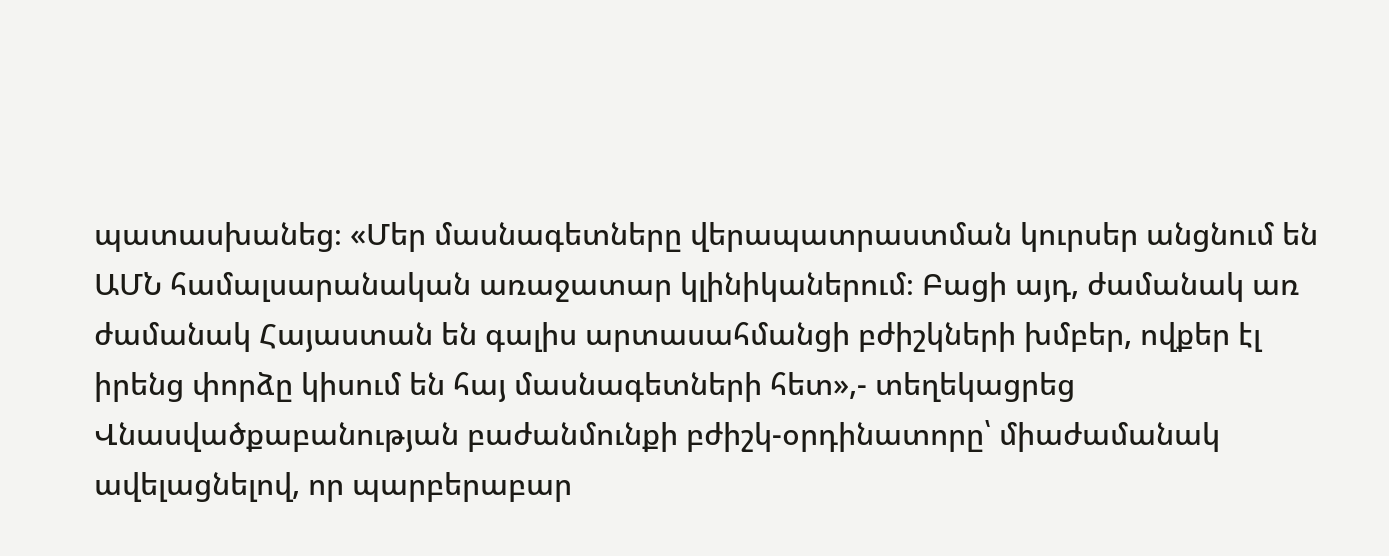պատասխանեց։ «Մեր մասնագետները վերապատրաստման կուրսեր անցնում են ԱՄՆ համալսարանական առաջատար կլինիկաներում։ Բացի այդ, ժամանակ առ ժամանակ Հայաստան են գալիս արտասահմանցի բժիշկների խմբեր, ովքեր էլ իրենց փորձը կիսում են հայ մասնագետների հետ»,- տեղեկացրեց Վնասվածքաբանության բաժանմունքի բժիշկ-օրդինատորը՝ միաժամանակ ավելացնելով, որ պարբերաբար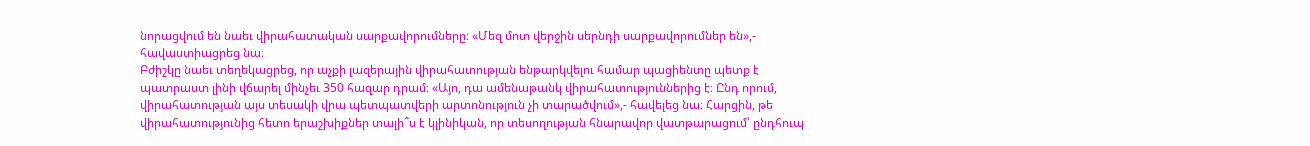նորացվում են նաեւ վիրահատական սարքավորումները։ «Մեզ մոտ վերջին սերնդի սարքավորումներ են»,- հավաստիացրեց նա։
Բժիշկը նաեւ տեղեկացրեց, որ աչքի լազերային վիրահատության ենթարկվելու համար պացիենտը պետք է պատրաստ լինի վճարել մինչեւ 350 հազար դրամ։ «Այո, դա ամենաթանկ վիրահատություններից է։ Ընդ որում, վիրահատության այս տեսակի վրա պետպատվերի արտոնություն չի տարածվում»,- հավելեց նա։ Հարցին, թե վիրահատությունից հետո երաշխիքներ տալի՞ս է կլինիկան, որ տեսողության հնարավոր վատթարացում՝ ընդհուպ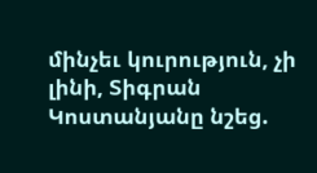մինչեւ կուրություն, չի լինի, Տիգրան Կոստանյանը նշեց.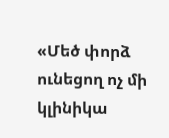«Մեծ փորձ ունեցող ոչ մի կլինիկա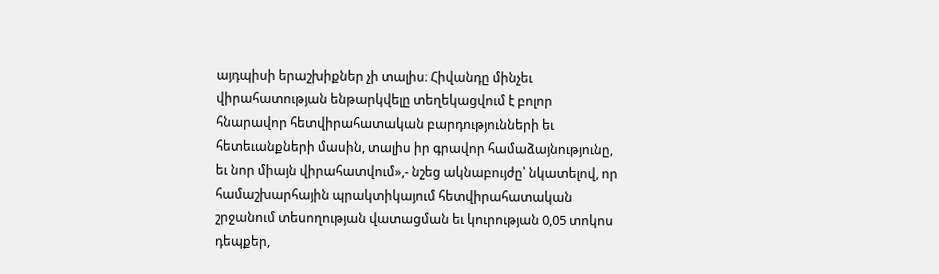այդպիսի երաշխիքներ չի տալիս։ Հիվանդը մինչեւ վիրահատության ենթարկվելը տեղեկացվում է բոլոր հնարավոր հետվիրահատական բարդությունների եւ հետեւանքների մասին, տալիս իր գրավոր համաձայնությունը, եւ նոր միայն վիրահատվում»,- նշեց ակնաբույժը՝ նկատելով, որ համաշխարհային պրակտիկայում հետվիրահատական շրջանում տեսողության վատացման եւ կուրության 0,05 տոկոս դեպքեր,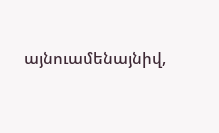այնուամենայնիվ,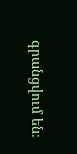գրանցվում են։